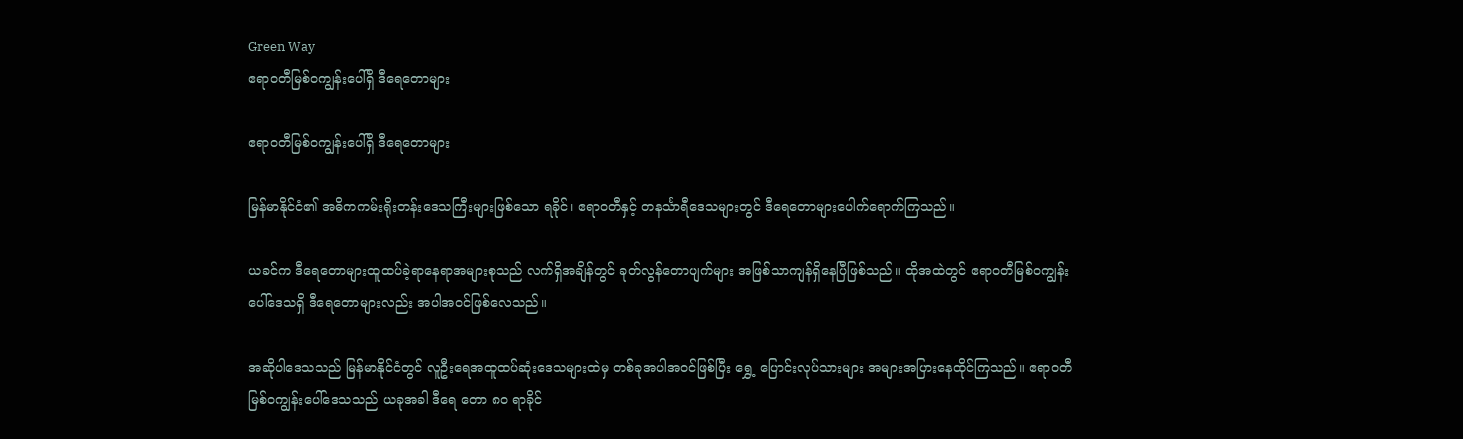Green Way
ဧရာဝတီမြစ်ဝကျွန်းပေါ်ရှိ ဒီရေတောများ

ဧရာဝတီမြစ်ဝကျွန်းပေါ်ရှိ ဒီရေတောများ

မြန်မာနိုင်ငံ၏ အဓိကကမ်းရိုးတန်းဒေသကြီးများဖြစ်သော ရခိုင်၊ ဧရာဝတီနှင့် တနင်္သာရီဒေသများတွင် ဒီရေတောများပေါက်ရောက်ကြသည်။

ယခင်က ဒီရေတောများထူထပ်ခဲ့ရာနေရာအများစုသည် လက်ရှိအချိန်တွင် ခုတ်လွန်တောပျက်များ အဖြစ်သာကျန်ရှိနေပြီဖြစ်သည်။ ထိုအထဲတွင် ဧရာဝတီမြစ်ဝကျွန်းပေါ်ဒေသရှိ ဒီရေတောများလည်း အပါအဝင်ဖြစ်လေသည်။

အဆိုပါဒေသသည် မြန်မာနိုင်ငံတွင် လူဦးရေအထူထပ်ဆုံးဒေသများထဲမှ တစ်ခုအပါအဝင်ဖြစ်ပြီး ရွှေ့ ပြောင်းလုပ်သားများ အများအပြားနေထိုင်ကြသည်။ ဧရာဝတီမြစ်ဝကျွန်းပေါ်ဒေသသည် ယခုအခါ ဒီရေ တော ၈၀ ရာခိုင်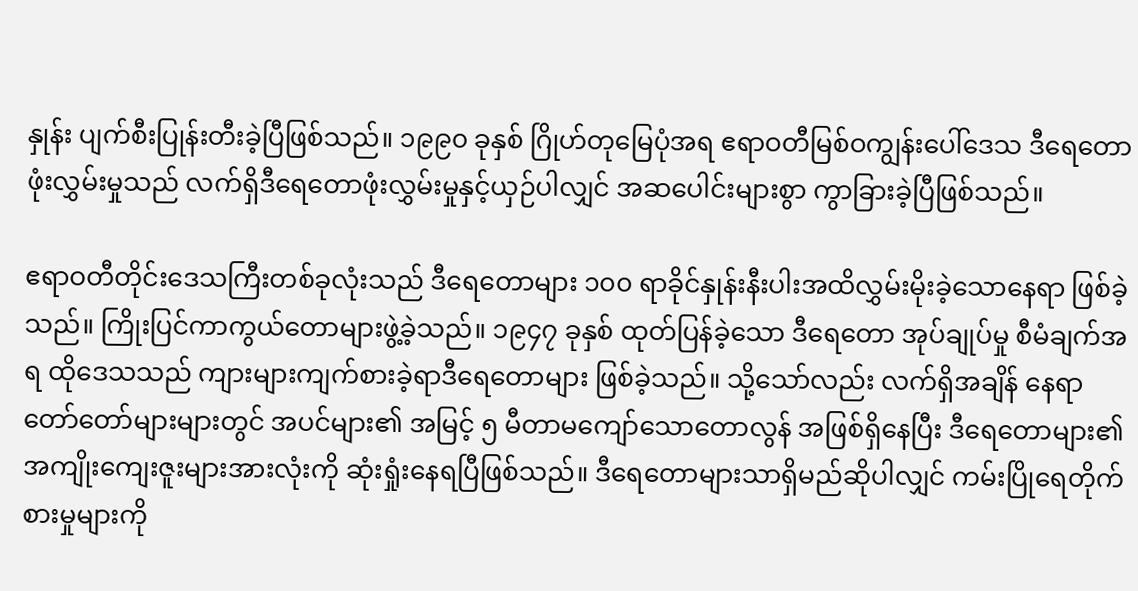နှုန်း ပျက်စီးပြုန်းတီးခဲ့ပြီဖြစ်သည်။ ၁၉၉၀ ခုနှစ် ဂြိုဟ်တုမြေပုံအရ ဧရာဝတီမြစ်ဝကျွန်းပေါ်ဒေသ ဒီရေတောဖုံးလွှမ်းမှုသည် လက်ရှိဒီရေတောဖုံးလွှမ်းမှုနှင့်ယှဉ်ပါလျှင် အဆပေါင်းများစွာ ကွာခြားခဲ့ပြီဖြစ်သည်။

ဧရာဝတီတိုင်းဒေသကြီးတစ်ခုလုံးသည် ဒီရေတောများ ၁၀၀ ရာခိုင်နှုန်းနီးပါးအထိလွှမ်းမိုးခဲ့သောနေရာ ဖြစ်ခဲ့သည်။ ကြိုးပြင်ကာကွယ်တောများဖွဲ့ခဲ့သည်။ ၁၉၄၇ ခုနှစ် ထုတ်ပြန်ခဲ့သော ဒီရေတော အုပ်ချုပ်မှု စီမံချက်အရ ထိုဒေသသည် ကျားများကျက်စားခဲ့ရာဒီရေတောများ ဖြစ်ခဲ့သည်။ သို့သော်လည်း လက်ရှိအချိန် နေရာတော်တော်များများတွင် အပင်များ၏ အမြင့် ၅ မီတာမကျော်သောတောလွန် အဖြစ်ရှိနေပြီး ဒီရေတောများ၏ အကျိုးကျေးဇူးများအားလုံးကို ဆုံးရှုံးနေရပြီဖြစ်သည်။ ဒီရေတောများသာရှိမည်ဆိုပါလျှင် ကမ်းပြိုရေတိုက်စားမှုများကို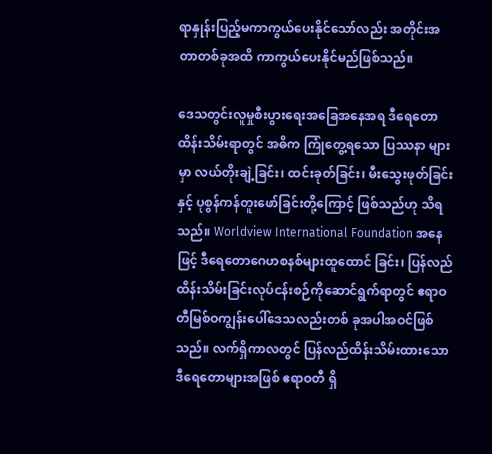ရာနှုန်းပြည့်မကာကွယ်ပေးနိုင်သော်လည်း အတိုင်းအတာတစ်ခုအထိ ကာကွယ်ပေးနိုင်မည်ဖြစ်သည်။

ဒေသတွင်းလူမှုစီးပွားရေးအခြေအနေအရ ဒီရေတော ထိန်းသိမ်းရာတွင် အဓိက ကြုံတွေ့ရသော ပြဿနာ များမှာ လယ်တိုးချဲ့ခြင်း၊ ထင်းခုတ်ခြင်း၊ မီးသွေးဖုတ်ခြင်းနှင့် ပုစွန်ကန်တူးဖော်ခြင်းတို့ကြောင့် ဖြစ်သည်ဟု သိရသည်။ Worldview International Foundation အနေဖြင့် ဒီရေတောဂေဟစနစ်များထူထောင် ခြင်း၊ ပြန်လည်ထိန်းသိမ်းခြင်းလုပ်ငန်းစဉ်ကိုဆောင်ရွက်ရာတွင် ဧရာဝတီမြစ်ဝကျွန်းပေါ်ဒေသလည်းတစ် ခုအပါအဝင်ဖြစ်သည်။ လက်ရှိကာလတွင် ပြန်လည်ထိန်းသိမ်းထားသော ဒီရေတောများအဖြစ် ဧရာဝတီ ရှိ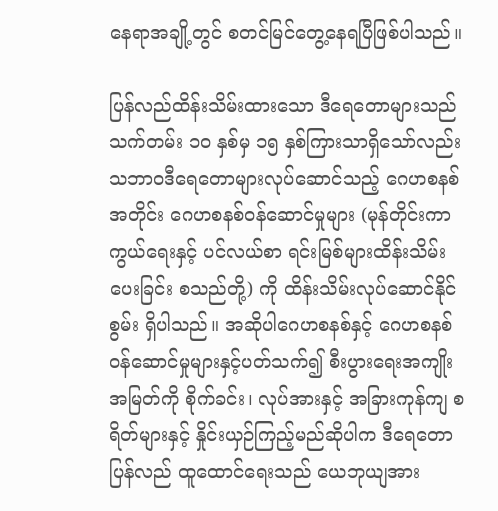နေရာအချို့တွင် စတင်မြင်တွေ့နေရပြီဖြစ်ပါသည်။

ပြန်လည်ထိန်းသိမ်းထားသော ဒီရေတောများသည် သက်တမ်း ၁၀ နှစ်မှ ၁၅ နှစ်ကြားသာရှိသော်လည်း သဘာဝဒီရေတောများလုပ်ဆောင်သည့် ဂေဟစနစ်အတိုင်း ဂေဟစနစ်ဝန်ဆောင်မှုများ (မုန်တိုင်းကာ ကွယ်ရေးနှင့် ပင်လယ်စာ ရင်းမြစ်များထိန်းသိမ်းပေးခြင်း စသည်တို့) ကို ထိန်းသိမ်းလုပ်ဆောင်နိုင်စွမ်း ရှိပါသည်။ အဆိုပါဂေဟစနစ်နှင့် ဂေဟစနစ်ဝန်ဆောင်မှုများနှင့်ပတ်သက်၍ စီးပွားရေးအကျိုးအမြတ်ကို စိုက်ခင်း၊ လုပ်အားနှင့် အခြားကုန်ကျ စရိတ်များနှင့် နှိုင်းယှဉ်ကြည့်မည်ဆိုပါက ဒီရေတောပြန်လည် ထူထောင်ရေးသည် ယေဘုယျအား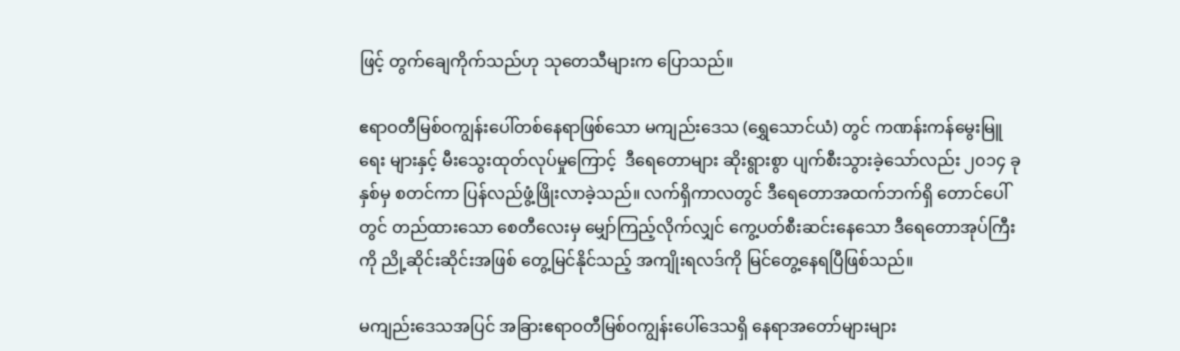ဖြင့် တွက်ချေကိုက်သည်ဟု သုတေသီများက ပြောသည်။

ဧရာဝတီမြစ်ဝကျွန်းပေါ်တစ်နေရာဖြစ်သော မကျည်းဒေသ (ရွှေသောင်ယံ) တွင် ကဏန်းကန်မွေးမြူရေး များနှင့် မီးသွေးထုတ်လုပ်မှုကြောင့်  ဒီရေတောများ ဆိုးရွားစွာ ပျက်စီးသွားခဲ့သော်လည်း ၂၀၁၄ ခုနှစ်မှ စတင်ကာ ပြန်လည်ဖွံ့ဖြိုးလာခဲ့သည်။ လက်ရှိကာလတွင် ဒီရေတောအထက်ဘက်ရှိ တောင်ပေါ်တွင် တည်ထားသော စေတီလေးမှ မျှော်ကြည့်လိုက်လျှင် ကွေ့ပတ်စီးဆင်းနေသော ဒီရေတောအုပ်ကြီးကို ညို့ဆိုင်းဆိုင်းအဖြစ် တွေ့မြင်နိုင်သည့် အကျိုးရလဒ်ကို မြင်တွေ့နေရပြီဖြစ်သည်။

မကျည်းဒေသအပြင် အခြားဧရာဝတီမြစ်ဝကျွန်းပေါ်ဒေသရှိ နေရာအတော်များများ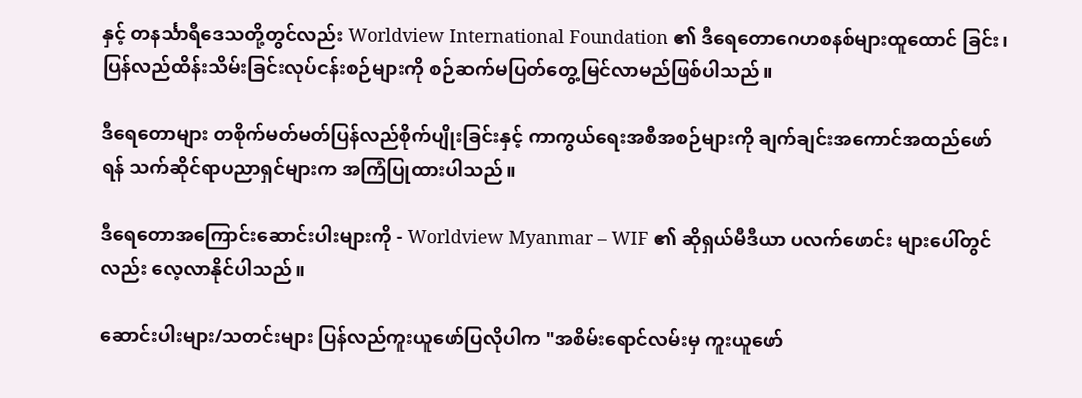နှင့် တနင်္သာရီဒေသတို့တွင်လည်း Worldview International Foundation ၏ ဒီရေတောဂေဟစနစ်များထူထောင် ခြင်း၊ ပြန်လည်ထိန်းသိမ်းခြင်းလုပ်ငန်းစဉ်များကို စဉ်ဆက်မပြတ်တွေ့မြင်လာမည်ဖြစ်ပါသည်။

ဒီရေတောများ တစိုက်မတ်မတ်ပြန်လည်စိုက်ပျိုးခြင်းနှင့် ကာကွယ်ရေးအစီအစဉ်များကို ချက်ချင်းအကောင်အထည်ဖော်ရန် သက်ဆိုင်ရာပညာရှင်များက အကြံပြုထားပါသည်။

ဒီရေတောအကြောင်းဆောင်းပါးများကို - Worldview Myanmar – WIF ၏ ဆိုရှယ်မီဒီယာ ပလက်ဖောင်း များပေါ်တွင်လည်း လေ့လာနိုင်ပါသည်။

ဆောင်းပါးများ/သတင်းများ ပြန်လည်ကူးယူဖော်ပြလိုပါက "အစိမ်းရောင်လမ်းမှ ကူးယူဖော်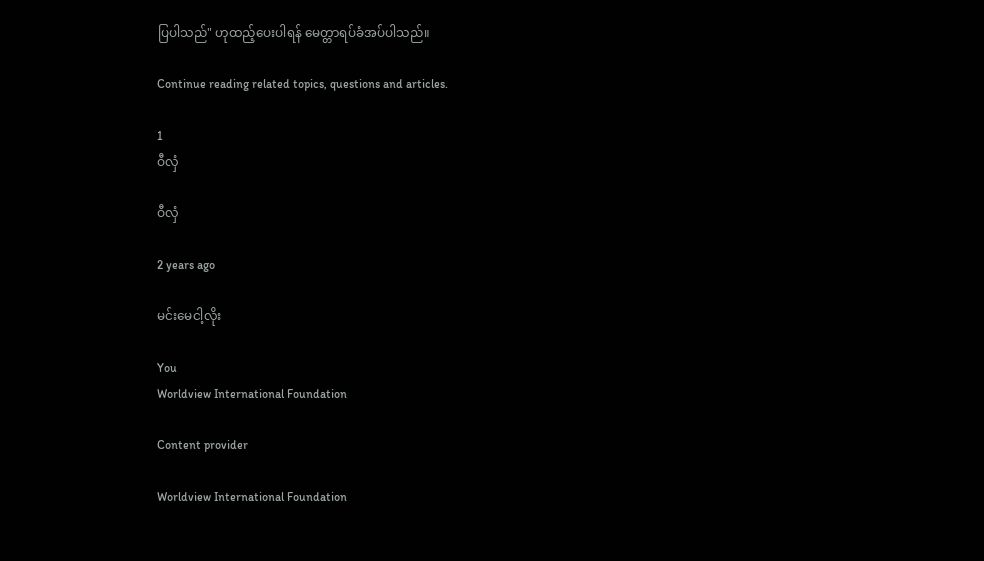ပြပါသည်" ဟုထည့်ပေးပါရန် မေတ္တာရပ်ခံအပ်ပါသည်။

Continue reading related topics, questions and articles.

1
ဝီလှံ

ဝီလှံ

2 years ago

မင်းမေငါ့လိုး

You
Worldview International Foundation

Content provider

Worldview International Foundation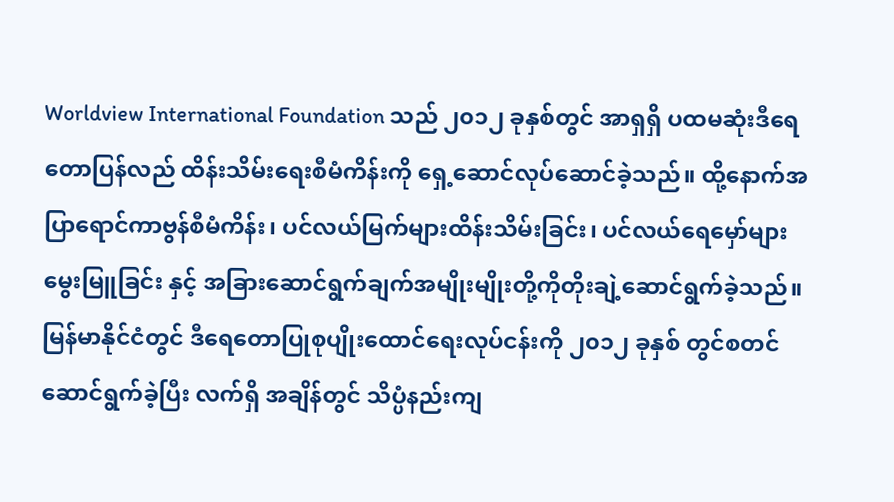Worldview International Foundation သည် ၂၀၁၂ ခုနှစ်တွင် အာရှရှိ ပထမဆုံးဒီရေတောပြန်လည် ထိန်းသိမ်းရေးစီမံကိန်းကို ရှေ့ဆောင်လုပ်ဆောင်ခဲ့သည်။ ထို့နောက်အပြာရောင်ကာဗွန်စီမံကိန်း၊ ပင်လယ်မြက်များထိန်းသိမ်းခြင်း၊ ပင်လယ်ရေမှော်များမွေးမြူခြင်း နှင့် အခြားဆောင်ရွက်ချက်အမျိုးမျိုးတို့ကိုတိုးချဲ့ဆောင်ရွက်ခဲ့သည်။ မြန်မာနိုင်ငံတွင် ဒီရေတောပြုစုပျိုးထောင်ရေးလုပ်ငန်းကို ၂၀၁၂ ခုနှစ် တွင်စတင်ဆောင်ရွက်ခဲ့ပြီး လက်ရှိ အချိန်တွင် သိပ္ပံနည်းကျ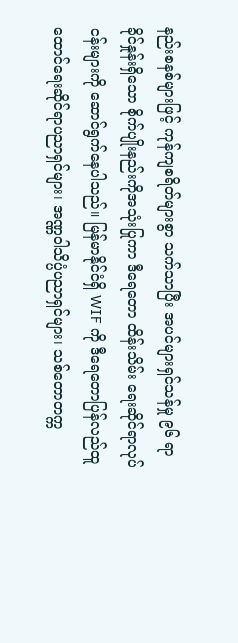နည်းစနစ်များဖြင့် ကုန်ကျစရိတ်များစွာ သက်သာပြီး အပင်များရှင်သန်မှု ၉၆ ရာခိုင်နှုန်းရှိသော စိုက်ပျိုးနည်းကိုအသုံးပြုကာ ဒီရေတော ထိန်းသိမ်း ရေးဆိုင်ရာလုပ်ငန်းများကို ဆောင်ရွက်နေပါသည်။ မြန်မာနိုင်ငံရှိ WIF ကို ဒီရေတောပြန်လည်ထူထောင်ရေးဆိုင်ရာပညာရှင်များ၊ အဏ္ဏဝါသိပ္ပံပညာရှင်များ၊ သစ်တောတက္က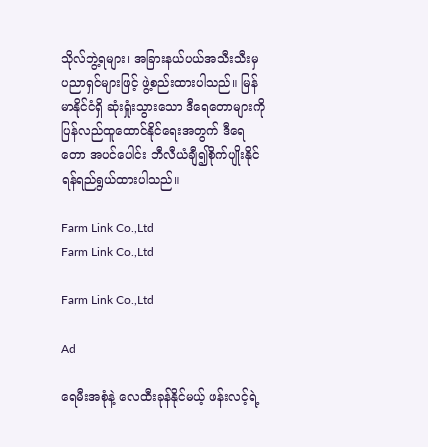သိုလ်ဘွဲ့ရများ၊ အခြားနယ်ပယ်အသီးသီးမှ ပညာရှင်များဖြင့် ဖွဲ့စည်းထားပါသည်။ မြန်မာနိုင်ငံရှိ ဆုံးရှုံးသွားသော ဒီရေတောများကို ပြန်လည်ထူထောင်နိုင်ရေးအတွက် ဒီရေတော အပင်ပေါင်း ဘီလီယံချီ၍စိုက်ပျိုးနိုင်ရန်ရည်ရွယ်ထားပါသည်။

Farm Link Co.,Ltd
Farm Link Co.,Ltd

Farm Link Co.,Ltd

Ad

ရေမီးအစုံနဲ့ လေထီးခုန်နိုင်မယ့် ဖန်းလင့်ရဲ့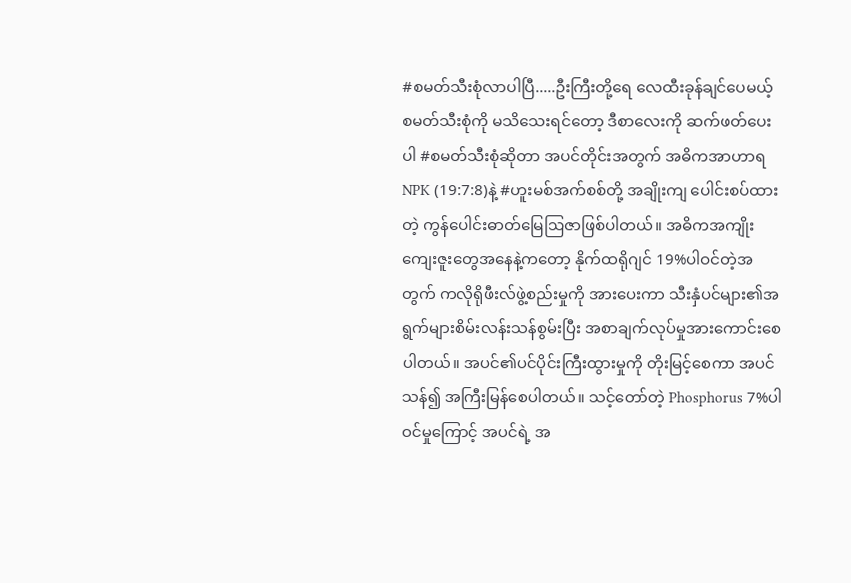#စမတ်သီးစုံလာပါပြီ.....ဦးကြီးတို့ရေ ‌လေထီးခုန်ချင်ပေမယ့် စမတ်သီးစုံကို မသိသေးရင်တော့ ဒီစာလေးကို ဆက်ဖတ်‌ပေးပါ #စမတ်သီးစုံဆိုတာ အပင်တိုင်းအတွက် အဓိကအာဟာရNPK (19:7:8)နဲ့ #ဟူးမစ်အက်စစ်တို့ အချိုးကျ ပေါင်းစပ်ထားတဲ့ ကွန်ပေါင်းဓာတ်မြေဩဇာဖြစ်ပါတယ်။ အဓိကအကျိုးကျေးဇူးတွေအနေနဲ့ကတော့ နိုက်ထရိုဂျင် 19%ပါဝင်တဲ့အတွက် ကလိုရိုဖီးလ်ဖွဲ့စည်းမှုကို အားပေးကာ သီးနှံပင်များ၏အရွက်များစိမ်းလန်းသန်စွမ်းပြီး အစာချက်လုပ်မှုအားကောင်းစေပါတယ်။ အပင်၏ပင်ပိုင်းကြီးထွားမှုကို တိုးမြင့်စေကာ အပင်သန်၍ အကြီးမြန်စေပါတယ်။ သင့်တော်တဲ့ Phosphorus 7%ပါဝင်မှုကြောင့် အပင်ရဲ့ အ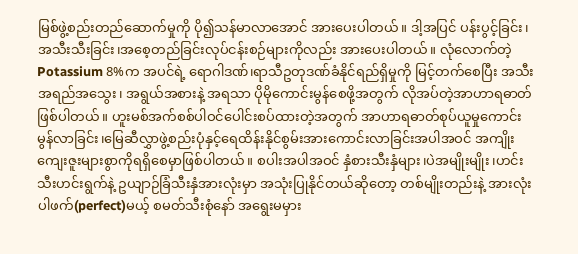မြစ်ဖွဲ့စည်းတည်ဆောက်မှုကို ပို၍သန်မာလာအောင် အားပေးပါတယ်။ ဒါ့အပြင် ပန်းပွင့်ခြင်း၊အသီးသီးခြင်း၊အစေ့တည်ခြင်းလုပ်ငန်းစဉ်များကိုလည်း အားပေးပါတယ်။ လုံလောက်တဲ့ Potassium 8%က အပင်ရဲ့ ရောဂါဒဏ်၊ရာသီဥတုဒဏ်ခံနိုင်ရည်ရှိမှုကို မြင့်တက်စေပြီး အသီးအရည်အသွေး၊ အရွယ်အစားနဲ့ အရသာ ပိုမိုကောင်းမွန်စေဖို့အတွက် လိုအပ်တဲ့အာဟာရဓာတ်ဖြစ်ပါတယ်။ ဟူးမစ်အက်စစ်ပါဝင်ပေါင်းစပ်ထားတဲ့အတွက် အာဟာရဓာတ်စုပ်ယူမှုကောင်းမွန်လာခြင်း၊မြေဆီလွှာဖွဲ့စည်းပုံနှင့်ရေထိန်းနိုင်စွမ်းအားကောင်းလာခြင်းအပါအဝင် အကျိုးကျေးဇူးများစွာကိုရရှိစေမှာဖြစ်ပါတယ်။ စပါးအပါအဝင် နှံစားသီးနှံများ၊ပဲအမျိုးမျိုး၊ဟင်းသီးဟင်းရွက်နဲ့ ဥယျာဉ်ခြံသီးနှံအားလုံးမှာ အသုံးပြုနိုင်တယ်ဆိုတော့ တစ်မျိုးတည်းနဲ့ အားလုံးပါဖက်(perfect)မယ့် စမတ်သီးစုံနော် အရွေးမမှား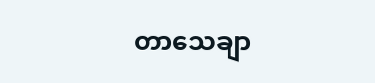တာသေချာ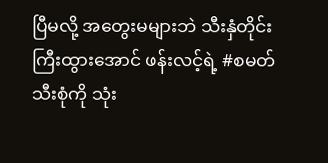ပြီမလို့ အတွေးမများဘဲ သီးနှံတိုင်းကြီးထွားအောင် ဖန်းလင့်ရဲ့ #စမတ်သီးစုံကို သုံး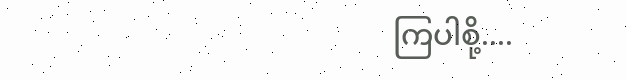ကြပါစို့....